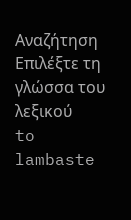Αναζήτηση
Επιλέξτε τη γλώσσα του λεξικού
to lambaste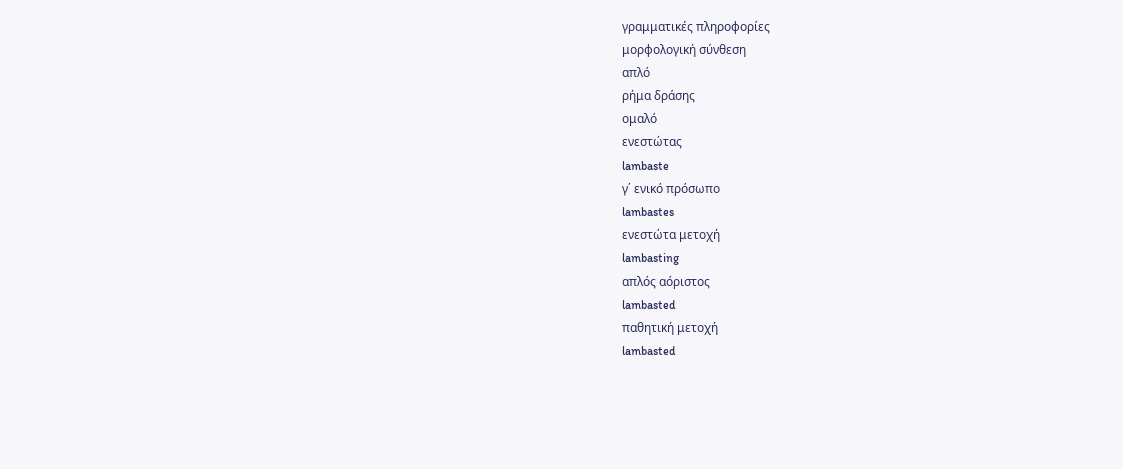γραμματικές πληροφορίες
μορφολογική σύνθεση
απλό
ρήμα δράσης
ομαλό
ενεστώτας
lambaste
γ΄ ενικό πρόσωπο
lambastes
ενεστώτα μετοχή
lambasting
απλός αόριστος
lambasted
παθητική μετοχή
lambasted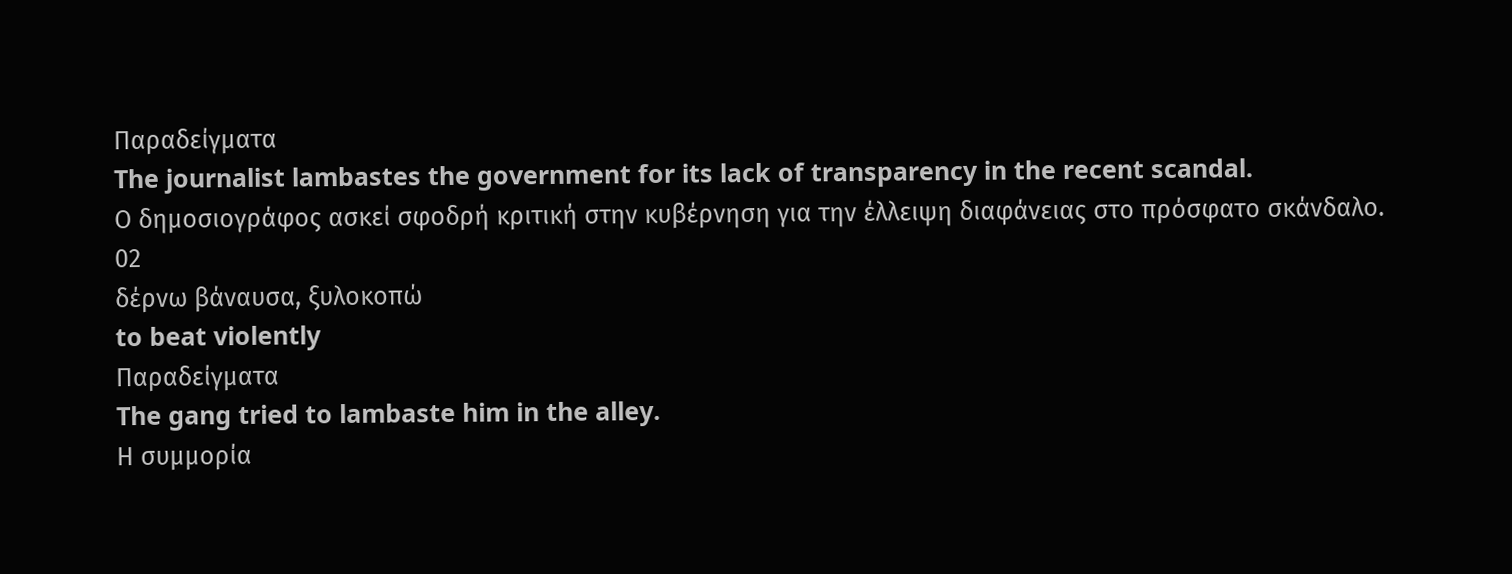Παραδείγματα
The journalist lambastes the government for its lack of transparency in the recent scandal.
Ο δημοσιογράφος ασκεί σφοδρή κριτική στην κυβέρνηση για την έλλειψη διαφάνειας στο πρόσφατο σκάνδαλο.
02
δέρνω βάναυσα, ξυλοκοπώ
to beat violently
Παραδείγματα
The gang tried to lambaste him in the alley.
Η συμμορία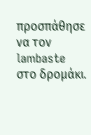προσπάθησε να τον lambaste στο δρομάκι.